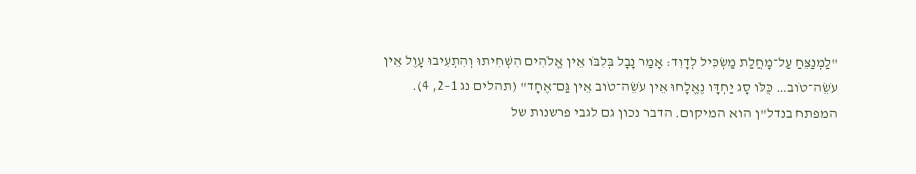"לַמְנַצֵּחַ עַל־מָחֲלַת מַשְׂכִּיל לְדָוִד׃ אָמַר נָבָל בְּלִבֹּו אֵין אֱלֹהִים הִשְׁחִיתוּ וְהִתְעִיבוּ עָוֶל אֵין עֹשֵׂה־טֹוב… כֻּלֹּו סָג יַחְדָּו נֶאֱלָחוּ אֵין עֹשֵׂה־טֹוב אֵין גַּם־אֶחָד" (תהלים נג 1–2, 4).
המפתח בנדל"ן הוא המיקום. הדבר נכון גם לגבי פרשנות של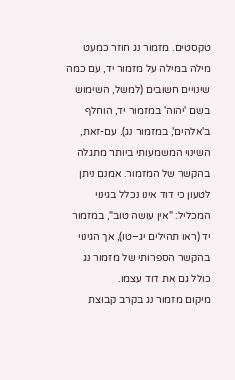טקסטים. מזמור נג חוזר כמעט מילה במילה על מזמור יד, עם כמה שינויים חשובים (למשל, השימוש בשם 'יהוה' במזמור יד, הוחלף ב'אלהים', במזמור נג). עם-זאת, השינוי המשמעותי ביותר מתגלה בהקשר של המזמור. אמנם ניתן לטעון כי דוד אינו נכלל בגינוי המכליל: "אין עושה טוב", במזמור יד (ראו תהילים יג–טו), אך הגינוי בהקשר הספרותי של מזמור נג כולל גם את דוד עצמו.
מיקום מזמור נג בקרב קבוצת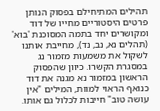תהילים המתיחילם בפסוק הנותן פרטים היסטוריים מחייו של דוד ומקושרים יחד בתמה המסוכנת 'בוא' (תהלים נא, נב, נד), מחייבת אותנו לשקול את משמעות מזמור נג במסגרת הקשרו. כיוון שהפסוק הראשון במזמור נא מגנה את דוד כנואף הראוי למוות, המילים "אין עושה טוב" חייבות לכלול גם אותו.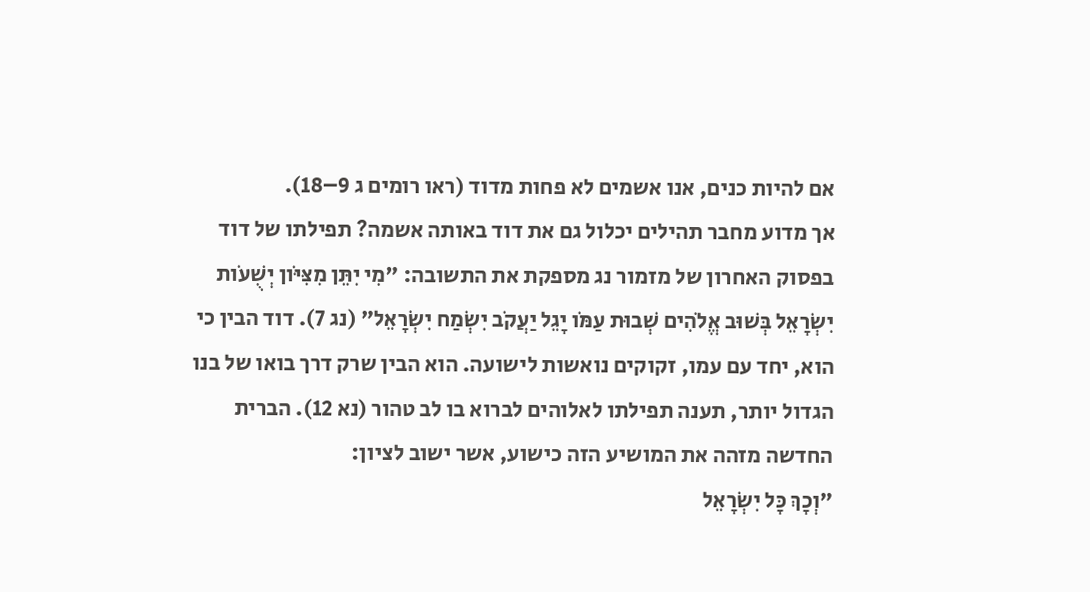אם להיות כנים, אנו אשמים לא פחות מדוד (ראו רומים ג 9–18).
אך מדוע מחבר תהילים יכלול גם את דוד באותה אשמה? תפילתו של דוד בפסוק האחרון של מזמור נג מספקת את התשובה: "מִי יִתֵּן מִצִּיֹּון יְשֻׁעֹות יִשְׂרָאֵל בְּשׁוּב אֱלֹהִים שְׁבוּת עַמֹּו יָגֵל יַעֲקֹב יִשְׂמַח יִשְׂרָאֵל" (נג 7). דוד הבין כי הוא, יחד עם עמו, זקוקים נואשות לישועה. הוא הבין שרק דרך בואו של בנו הגדול יותר, תענה תפילתו לאלוהים לברוא בו לב טהור (נא 12). הברית החדשה מזהה את המושיע הזה כישוע, אשר ישוב לציון:
"וְכָךְ כָּל יִשְׂרָאֵל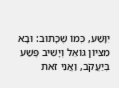יִוָּשַׁע, כְּמוֹ שֶׁכָּתוּב: וּבָא מִצִּיּוֹן גּוֹאֵל וְיָשִׁיב פֶּשַׁע בְּיַעֲקֹב, וַאֲנִי זֹאת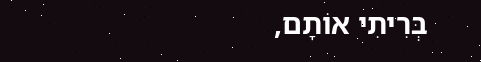בְּרִיתִי אוֹתָם,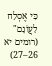כִּי אֶסְלַח לַעֲוֹנָם" (רומים יא 26–27)